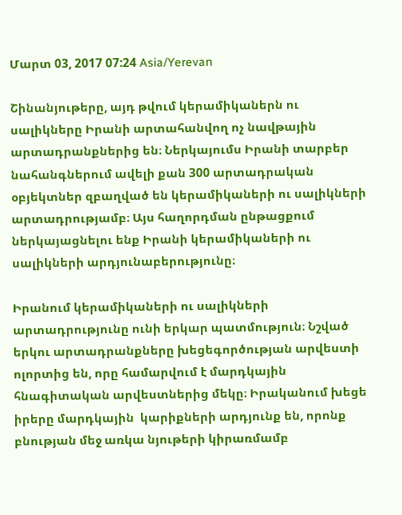Մարտ 03, 2017 07:24 Asia/Yerevan

Շինանյութերը, այդ թվում կերամիկաներն ու սալիկները Իրանի արտահանվող ոչ նավթային արտադրանքներից են։ Ներկայումս Իրանի տարբեր նահանգներում ավելի քան 300 արտադրական օբյեկտներ զբաղված են կերամիկաների ու սալիկների արտադրությամբ։ Այս հաղորդման ընթացքում ներկայացնելու ենք Իրանի կերամիկաների ու սալիկների արդյունաբերությունը։

Իրանում կերամիկաների ու սալիկների արտադրությունը ունի երկար պատմություն։ Նշված երկու արտադրանքները խեցեգործության արվեստի ոլորտից են, որը համարվում է մարդկային հնագիտական արվեստներից մեկը։ Իրականում խեցե իրերը մարդկային  կարիքների արդյունք են, որոնք բնության մեջ առկա նյութերի կիրառմամբ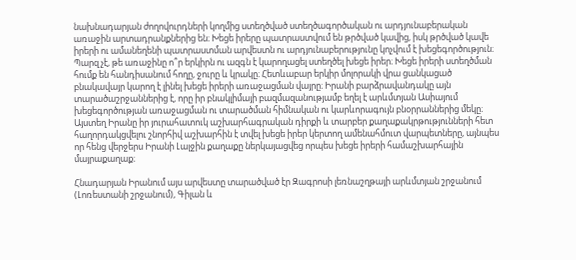նախնադարյան ժողովուրդների կողմից ստեղծված ստեղծագործական ու արդյունաբերական առաջին արտադրանքներից են։ Խեցե իրերը պատրաստվում են թրծված կավից, իսկ թրծված կավե իրերի ու ամանեղենի պատրաստման արվեստն ու արդյունաբերությունը կոչվում է խեցեգործություն։ Պարզ չէ, թե առաջինը ո՞ր երկիրն ու ազգն է կարողացել ստեղծել խեցե իրեր։ Խեցե իրերի ստեղծման հումք են հանդիսանում հողը, ջուրը և կրակը։ Հետևաբար երկիր մոլորակի վրա ցանկացած բնակավայր կարող է լինել խեցե իրերի առաջացման վայրը։ Իրանի բարձրավանդակը այն տարածաշրջաններից է, որը իր բնակլիմայի բազմազանությամբ եղել է արևմտյան Ասիայում խեցեգործության առաջացման ու տարածման հիմնական ու կարևորագույն բնօրրաններից մեկը։ Այստեղ Իրանը իր յուրահատուկ աշխարհագրական դիրքի և տարբեր քաղաքակրթությունների հետ հաղորդակցվելու շնորհիվ աշխարհին է տվել խեցե իրեր կերտող ամենահմուտ վարպետները, այնպես որ հենց վերջերս Իրանի Լալջին քաղաքը ներկայացվեց որպես խեցե իրերի համաշխարհային մայրաքաղաք։

Հնադարյան Իրանում այս արվեստը տարածված էր Զագրոսի լեռնաշղթայի արևմտյան շրջանում (Լոռեստանի շրջանում), Գիլան և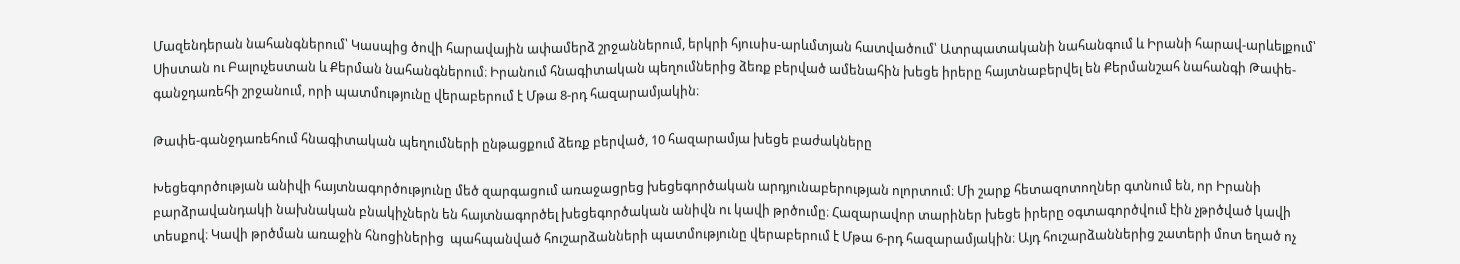Մազենդերան նահանգներում՝ Կասպից ծովի հարավային ափամերձ շրջաններում, երկրի հյուսիս-արևմտյան հատվածում՝ Ատրպատականի նահանգում և Իրանի հարավ-արևելքում՝ Սիստան ու Բալուչեստան և Քերման նահանգներում։ Իրանում հնագիտական պեղումներից ձեռք բերված ամենահին խեցե իրերը հայտնաբերվել են Քերմանշահ նահանգի Թափե-գանջդառեհի շրջանում, որի պատմությունը վերաբերում է Մթա 8-րդ հազարամյակին։

Թափե-գանջդառեհում հնագիտական պեղումների ընթացքում ձեռք բերված, 10 հազարամյա խեցե բաժակները

Խեցեգործության անիվի հայտնագործությունը մեծ զարգացում առաջացրեց խեցեգործական արդյունաբերության ոլորտում։ Մի շարք հետազոտողներ գտնում են, որ Իրանի բարձրավանդակի նախնական բնակիչներն են հայտնագործել խեցեգործական անիվն ու կավի թրծումը։ Հազարավոր տարիներ խեցե իրերը օգտագործվում էին չթրծված կավի տեսքով։ Կավի թրծման առաջին հնոցիներից  պահպանված հուշարձանների պատմությունը վերաբերում է Մթա 6-րդ հազարամյակին։ Այդ հուշարձաններից շատերի մոտ եղած ոչ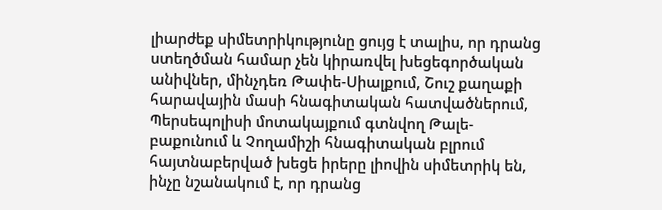լիարժեք սիմետրիկությունը ցույց է տալիս, որ դրանց ստեղծման համար չեն կիրառվել խեցեգործական անիվներ, մինչդեռ Թափե-Սիալքում, Շուշ քաղաքի հարավային մասի հնագիտական հատվածներում, Պերսեպոլիսի մոտակայքում գտնվող Թալե-բաքունում և Չողամիշի հնագիտական բլրում հայտնաբերված խեցե իրերը լիովին սիմետրիկ են, ինչը նշանակում է, որ դրանց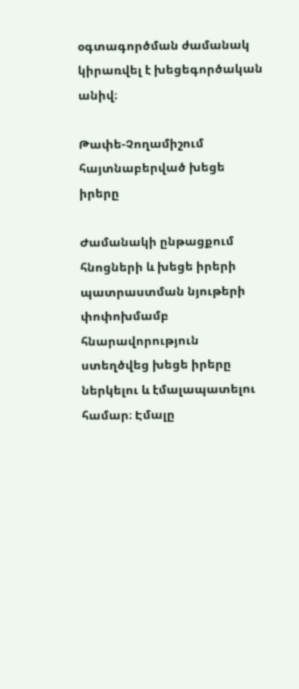օգտագործման ժամանակ կիրառվել է խեցեգործական անիվ։

Թափե-Չողամիշում հայտնաբերված խեցե իրերը

Ժամանակի ընթացքում հնոցների և խեցե իրերի պատրաստման նյութերի փոփոխմամբ հնարավորություն ստեղծվեց խեցե իրերը ներկելու և էմալապատելու համար։ Էմալը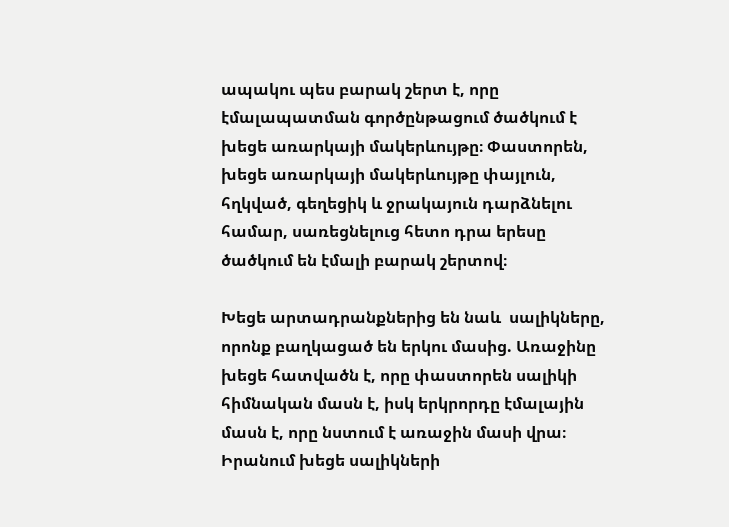ապակու պես բարակ շերտ է, որը էմալապատման գործընթացում ծածկում է խեցե առարկայի մակերևույթը։ Փաստորեն, խեցե առարկայի մակերևույթը փայլուն, հղկված, գեղեցիկ և ջրակայուն դարձնելու համար, սառեցնելուց հետո դրա երեսը ծածկում են էմալի բարակ շերտով։

Խեցե արտադրանքներից են նաև  սալիկները, որոնք բաղկացած են երկու մասից. Առաջինը խեցե հատվածն է, որը փաստորեն սալիկի հիմնական մասն է, իսկ երկրորդը էմալային մասն է, որը նստում է առաջին մասի վրա։ Իրանում խեցե սալիկների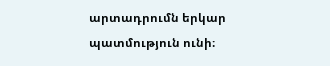արտադրումն երկար պատմություն ունի։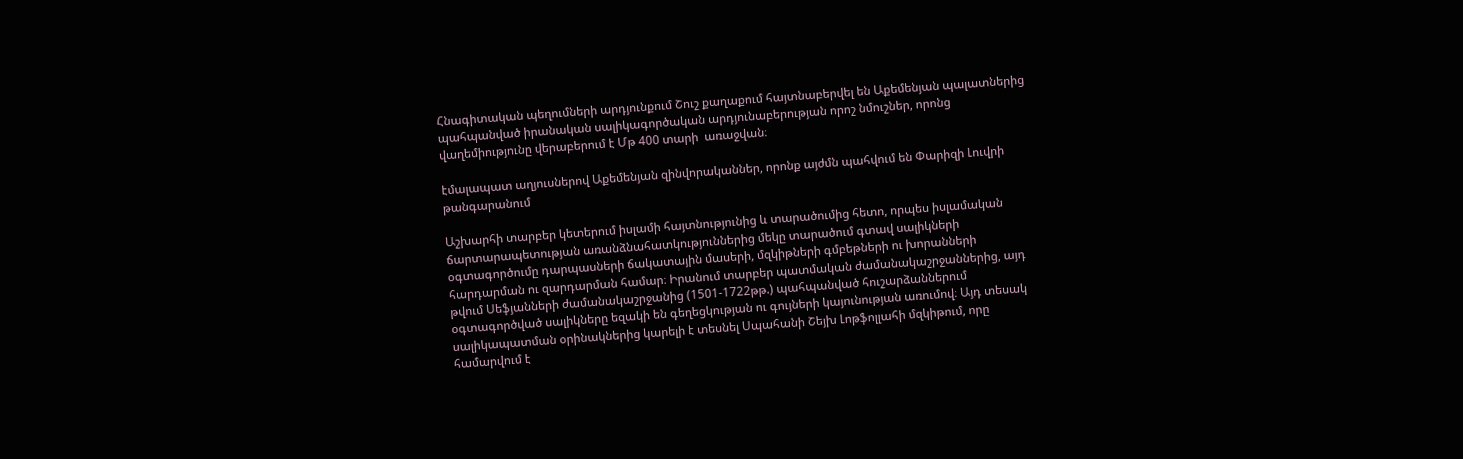Հնագիտական պեղումների արդյունքում Շուշ քաղաքում հայտնաբերվել են Աքեմենյան պալատներից պահպանված իրանական սալիկագործական արդյունաբերության որոշ նմուշներ, որոնց վաղեմիությունը վերաբերում է Մթ 400 տարի  առաջվան։

էմալապատ աղյուսներով Աքեմենյան զինվորականներ, որոնք այժմն պահվում են Փարիզի Լուվրի թանգարանում

Աշխարհի տարբեր կետերում իսլամի հայտնությունից և տարածումից հետո, որպես իսլամական ճարտարապետության առանձնահատկություններից մեկը տարածում գտավ սալիկների օգտագործումը դարպասների ճակատային մասերի, մզկիթների գմբեթների ու խորանների հարդարման ու զարդարման համար։ Իրանում տարբեր պատմական ժամանակաշրջաններից, այդ թվում Սեֆյանների ժամանակաշրջանից (1501-1722թթ.) պահպանված հուշարձաններում օգտագործված սալիկները եզակի են գեղեցկության ու գույների կայունության առումով։ Այդ տեսակ սալիկապատման օրինակներից կարելի է տեսնել Սպահանի Շեյխ Լոթֆոլլահի մզկիթում, որը համարվում է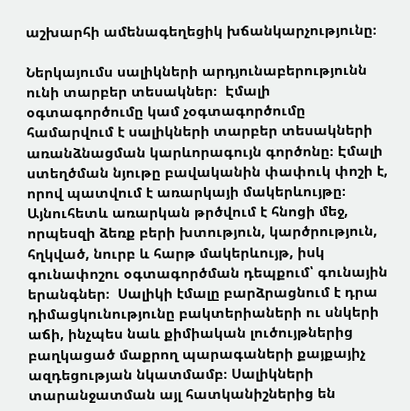աշխարհի ամենագեղեցիկ խճանկարչությունը։

Ներկայումս սալիկների արդյունաբերությունն ունի տարբեր տեսակներ։  Էմալի օգտագործումը կամ չօգտագործումը համարվում է սալիկների տարբեր տեսակների առանձնացման կարևորագույն գործոնը։ Էմալի ստեղծման նյութը բավականին փափուկ փոշի է, որով պատվում է առարկայի մակերևույթը։ Այնուհետև առարկան թրծվում է հնոցի մեջ, որպեսզի ձեռք բերի խտություն, կարծրություն, հղկված, նուրբ և հարթ մակերևույթ, իսկ գունափոշու օգտագործման դեպքում՝ գունային երանգներ։  Սալիկի էմալը բարձրացնում է դրա դիմացկունությունը բակտերիաների ու սնկերի աճի, ինչպես նաև քիմիական լուծույթներից բաղկացած մաքրող պարագաների քայքայիչ ազդեցության նկատմամբ։ Սալիկների տարանջատման այլ հատկանիշներից են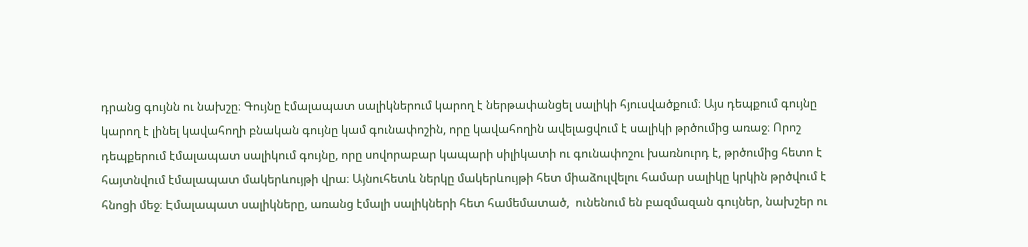դրանց գույնն ու նախշը։ Գույնը էմալապատ սալիկներում կարող է ներթափանցել սալիկի հյուսվածքում։ Այս դեպքում գույնը կարող է լինել կավահողի բնական գույնը կամ գունափոշին, որը կավահողին ավելացվում է սալիկի թրծումից առաջ։ Որոշ դեպքերում էմալապատ սալիկում գույնը, որը սովորաբար կապարի սիլիկատի ու գունափոշու խառնուրդ է, թրծումից հետո է հայտնվում էմալապատ մակերևույթի վրա։ Այնուհետև ներկը մակերևույթի հետ միաձուլվելու համար սալիկը կրկին թրծվում է հնոցի մեջ։ Էմալապատ սալիկները, առանց էմալի սալիկների հետ համեմատած,  ունենում են բազմազան գույներ, նախշեր ու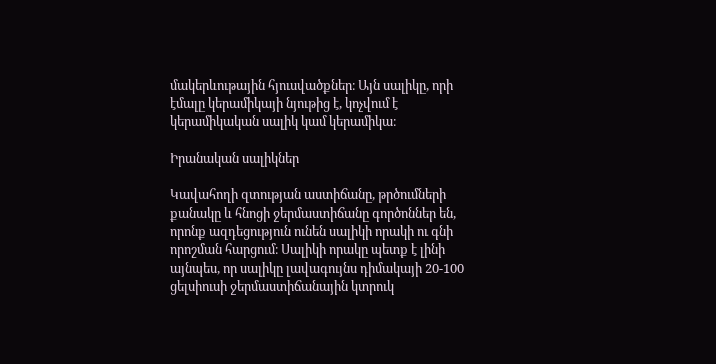մակերևութային հյուսվածքներ։ Այն սալիկը, որի էմալը կերամիկայի նյութից է, կոչվում է կերամիկական սալիկ կամ կերամիկա։

Իրանական սալիկներ

Կավահողի զտության աստիճանը, թրծումների քանակը և հնոցի ջերմաստիճանը գործոններ են, որոնք ազդեցություն ունեն սալիկի որակի ու գնի որոշման հարցում։ Սալիկի որակը պետք է լինի այնպես, որ սալիկը լավագույնս դիմակայի 20-100 ցելսիուսի ջերմաստիճանային կտրուկ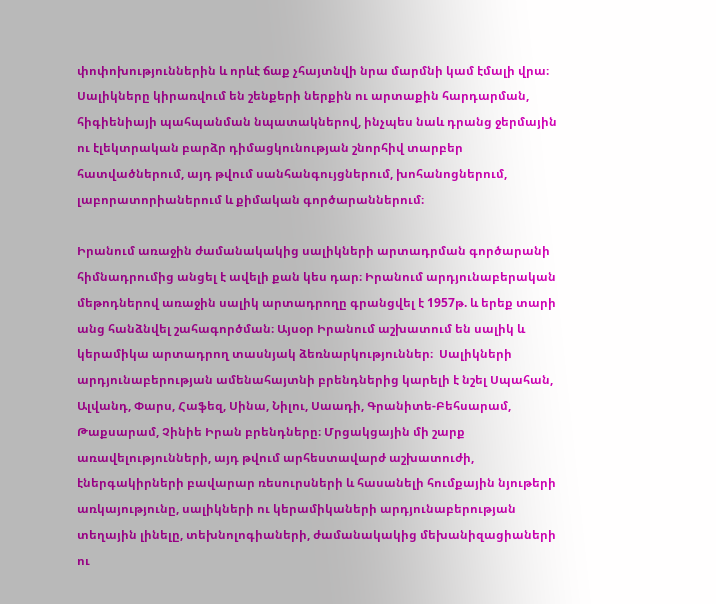փոփոխություններին և որևէ ճաք չհայտնվի նրա մարմնի կամ էմալի վրա։ Սալիկները կիրառվում են շենքերի ներքին ու արտաքին հարդարման, հիգիենիայի պահպանման նպատակներով, ինչպես նաև դրանց ջերմային ու էլեկտրական բարձր դիմացկունության շնորհիվ տարբեր հատվածներում, այդ թվում սանհանգույցներում, խոհանոցներում, լաբորատորիաներում և քիմական գործարաններում։

Իրանում առաջին ժամանակակից սալիկների արտադրման գործարանի հիմնադրումից անցել է ավելի քան կես դար։ Իրանում արդյունաբերական մեթոդներով առաջին սալիկ արտադրողը գրանցվել է 1957թ. և երեք տարի անց հանձնվել շահագործման։ Այսօր Իրանում աշխատում են սալիկ և կերամիկա արտադրող տասնյակ ձեռնարկություններ։  Սալիկների արդյունաբերության ամենահայտնի բրենդներից կարելի է նշել Սպահան, Ալվանդ, Փարս, Հաֆեզ, Սինա, Նիլու, Սաադի, Գրանիտե-Բեհսարամ, Թաքսարամ, Չինիե Իրան բրենդները։ Մրցակցային մի շարք առավելությունների, այդ թվում արհեստավարժ աշխատուժի, էներգակիրների բավարար ռեսուրսների և հասանելի հումքային նյութերի առկայությունը, սալիկների ու կերամիկաների արդյունաբերության տեղային լինելը, տեխնոլոգիաների, ժամանակակից մեխանիզացիաների ու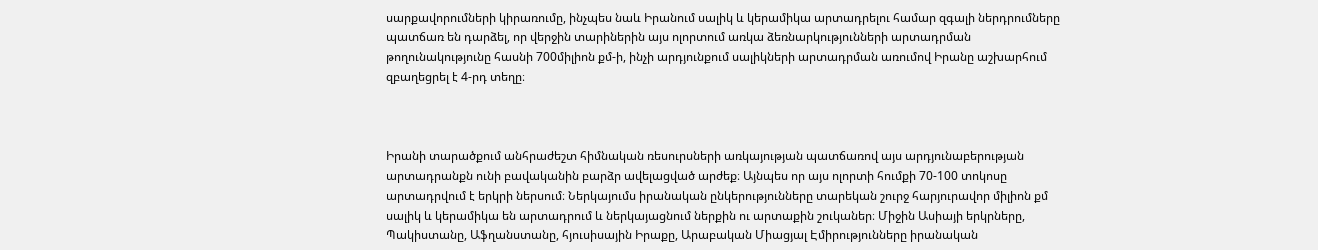սարքավորումների կիրառումը, ինչպես նաև Իրանում սալիկ և կերամիկա արտադրելու համար զգալի ներդրումները պատճառ են դարձել, որ վերջին տարիներին այս ոլորտում առկա ձեռնարկությունների արտադրման թողունակությունը հասնի 700միլիոն քմ-ի, ինչի արդյունքում սալիկների արտադրման առումով Իրանը աշխարհում զբաղեցրել է 4-րդ տեղը։



Իրանի տարածքում անհրաժեշտ հիմնական ռեսուրսների առկայության պատճառով այս արդյունաբերության արտադրանքն ունի բավականին բարձր ավելացված արժեք։ Այնպես որ այս ոլորտի հումքի 70-100 տոկոսը արտադրվում է երկրի ներսում։ Ներկայումս իրանական ընկերությունները տարեկան շուրջ հարյուրավոր միլիոն քմ սալիկ և կերամիկա են արտադրում և ներկայացնում ներքին ու արտաքին շուկաներ։ Միջին Ասիայի երկրները, Պակիստանը, Աֆղանստանը, հյուսիսային Իրաքը, Արաբական Միացյալ Էմիրությունները իրանական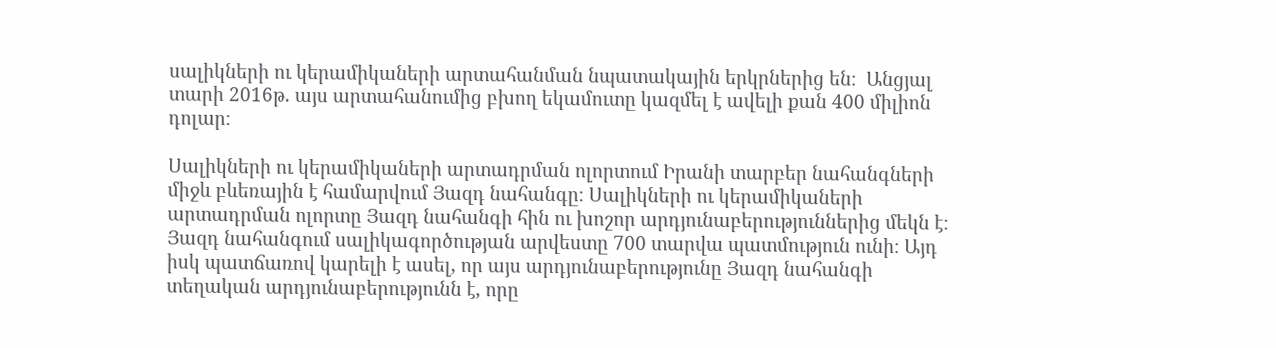սալիկների ու կերամիկաների արտահանման նպատակային երկրներից են։  Անցյալ տարի 2016թ. այս արտահանումից բխող եկամուտը կազմել է ավելի քան 400 միլիոն դոլար։

Սալիկների ու կերամիկաների արտադրման ոլորտում Իրանի տարբեր նահանգների միջև բևեռային է համարվում Յազդ նահանգը։ Սալիկների ու կերամիկաների արտադրման ոլորտը Յազդ նահանգի հին ու խոշոր արդյունաբերություններից մեկն է։ Յազդ նահանգում սալիկագործության արվեստը 700 տարվա պատմություն ունի։ Այդ իսկ պատճառով կարելի է ասել, որ այս արդյունաբերությունը Յազդ նահանգի տեղական արդյունաբերությունն է, որը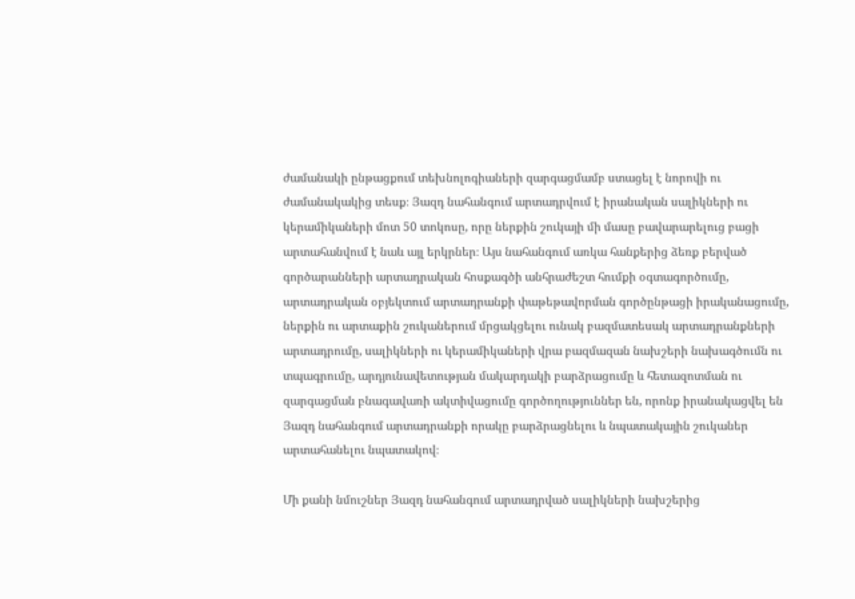ժամանակի ընթացքում տեխնոլոգիաների զարգացմամբ ստացել է նորովի ու ժամանակակից տեսք։ Յազդ նահանգում արտադրվում է իրանական սալիկների ու կերամիկաների մոտ 50 տոկոսը, որը ներքին շուկայի մի մասը բավարարելուց բացի արտահանվում է նաև այլ երկրներ։ Այս նահանգում առկա հանքերից ձեռք բերված գործարանների արտադրական հոսքագծի անհրաժեշտ հումքի օգտագործումը, արտադրական օբյեկտում արտադրանքի փաթեթավորման գործընթացի իրականացումը, ներքին ու արտաքին շուկաներում մրցակցելու ունակ բազմատեսակ արտադրանքների արտադրումը, սալիկների ու կերամիկաների վրա բազմազան նախշերի նախագծումն ու տպագրումը, արդյունավետության մակարդակի բարձրացումը և հետազոտման ու զարգացման բնագավառի ակտիվացումը գործողություններ են, որոնք իրանակացվել են Յազդ նահանգում արտադրանքի որակը բարձրացնելու և նպատակային շուկաներ արտահանելու նպատակով։

Մի քանի նմուշներ Յազդ նահանգում արտադրված սալիկների նախշերից